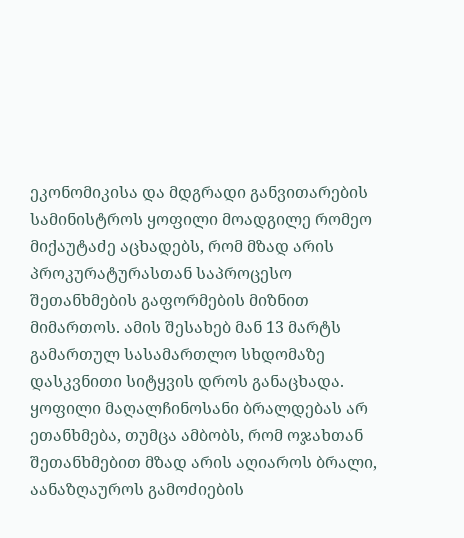ეკონომიკისა და მდგრადი განვითარების სამინისტროს ყოფილი მოადგილე რომეო მიქაუტაძე აცხადებს, რომ მზად არის პროკურატურასთან საპროცესო შეთანხმების გაფორმების მიზნით მიმართოს. ამის შესახებ მან 13 მარტს გამართულ სასამართლო სხდომაზე დასკვნითი სიტყვის დროს განაცხადა. ყოფილი მაღალჩინოსანი ბრალდებას არ ეთანხმება, თუმცა ამბობს, რომ ოჯახთან შეთანხმებით მზად არის აღიაროს ბრალი, აანაზღაუროს გამოძიების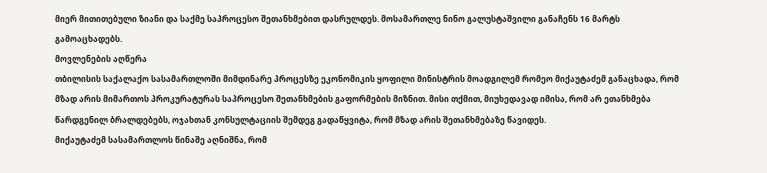მიერ მითითებული ზიანი და საქმე საპროცესო შეთანხმებით დასრულდეს. მოსამართლე ნინო გალუსტაშვილი განაჩენს 16 მარტს გამოაცხადებს.
მოვლენების აღწერა
თბილისის საქალაქო სასამართლოში მიმდინარე პროცესზე ეკონომიკის ყოფილი მინისტრის მოადგილემ რომეო მიქაუტაძემ განაცხადა, რომ მზად არის მიმართოს პროკურატურას საპროცესო შეთანხმების გაფორმების მიზნით. მისი თქმით, მიუხედავად იმისა, რომ არ ეთანხმება წარდგენილ ბრალდებებს, ოჯახთან კონსულტაციის შემდეგ გადაწყვიტა, რომ მზად არის შეთანხმებაზე წავიდეს.
მიქაუტაძემ სასამართლოს წინაშე აღნიშნა, რომ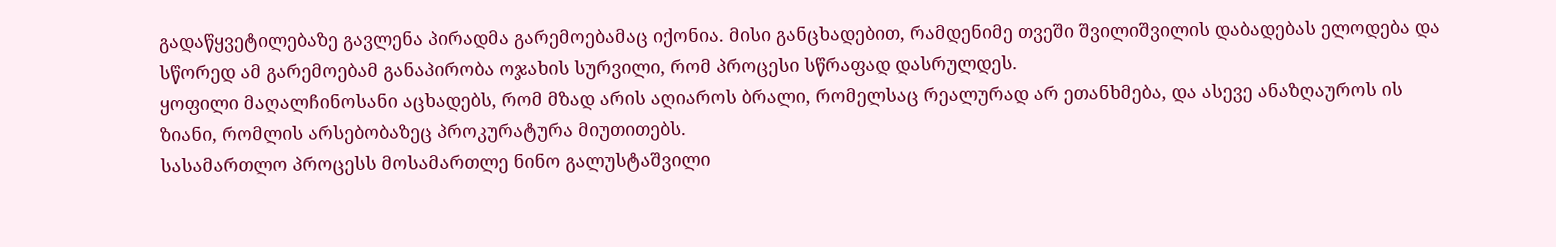გადაწყვეტილებაზე გავლენა პირადმა გარემოებამაც იქონია. მისი განცხადებით, რამდენიმე თვეში შვილიშვილის დაბადებას ელოდება და სწორედ ამ გარემოებამ განაპირობა ოჯახის სურვილი, რომ პროცესი სწრაფად დასრულდეს.
ყოფილი მაღალჩინოსანი აცხადებს, რომ მზად არის აღიაროს ბრალი, რომელსაც რეალურად არ ეთანხმება, და ასევე ანაზღაუროს ის ზიანი, რომლის არსებობაზეც პროკურატურა მიუთითებს.
სასამართლო პროცესს მოსამართლე ნინო გალუსტაშვილი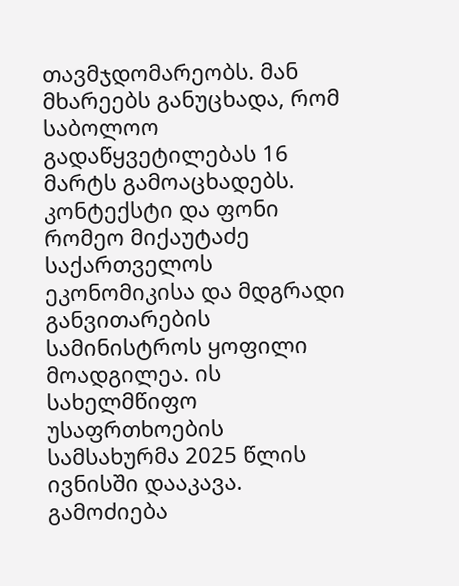თავმჯდომარეობს. მან მხარეებს განუცხადა, რომ საბოლოო გადაწყვეტილებას 16 მარტს გამოაცხადებს.
კონტექსტი და ფონი
რომეო მიქაუტაძე საქართველოს ეკონომიკისა და მდგრადი განვითარების სამინისტროს ყოფილი მოადგილეა. ის სახელმწიფო უსაფრთხოების სამსახურმა 2025 წლის ივნისში დააკავა.
გამოძიება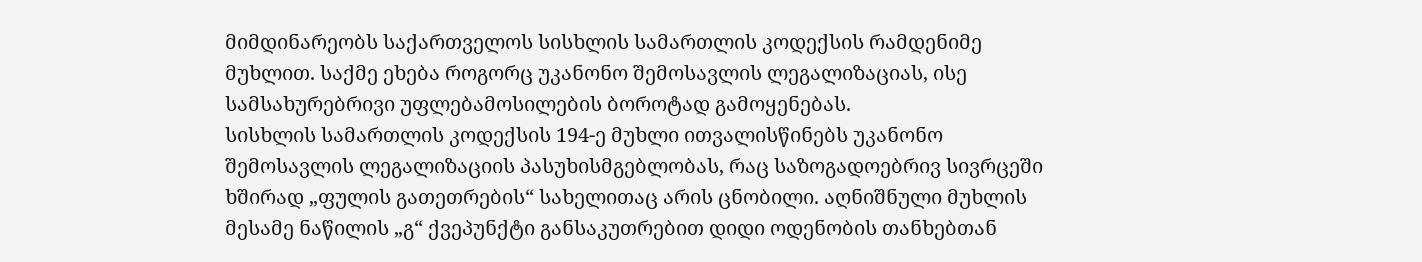მიმდინარეობს საქართველოს სისხლის სამართლის კოდექსის რამდენიმე მუხლით. საქმე ეხება როგორც უკანონო შემოსავლის ლეგალიზაციას, ისე სამსახურებრივი უფლებამოსილების ბოროტად გამოყენებას.
სისხლის სამართლის კოდექსის 194-ე მუხლი ითვალისწინებს უკანონო შემოსავლის ლეგალიზაციის პასუხისმგებლობას, რაც საზოგადოებრივ სივრცეში ხშირად „ფულის გათეთრების“ სახელითაც არის ცნობილი. აღნიშნული მუხლის მესამე ნაწილის „გ“ ქვეპუნქტი განსაკუთრებით დიდი ოდენობის თანხებთან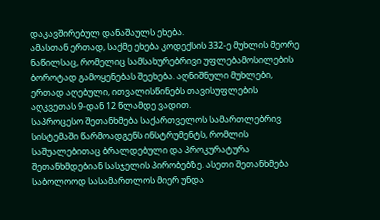დაკავშირებულ დანაშაულს ეხება.
ამასთან ერთად, საქმე ეხება კოდექსის 332-ე მუხლის მეორე ნაწილსაც, რომელიც სამსახურებრივი უფლებამოსილების ბოროტად გამოყენებას შეეხება. აღნიშნული მუხლები, ერთად აღებული, ითვალისწინებს თავისუფლების აღკვეთას 9-დან 12 წლამდე ვადით.
საპროცესო შეთანხმება საქართველოს სამართლებრივ სისტემაში წარმოადგენს ინსტრუმენტს, რომლის საშუალებითაც ბრალდებული და პროკურატურა შეთანხმდებიან სასჯელის პირობებზე. ასეთი შეთანხმება საბოლოოდ სასამართლოს მიერ უნდა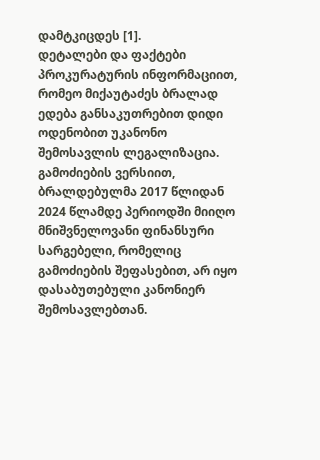დამტკიცდეს [1].
დეტალები და ფაქტები
პროკურატურის ინფორმაციით, რომეო მიქაუტაძეს ბრალად ედება განსაკუთრებით დიდი ოდენობით უკანონო შემოსავლის ლეგალიზაცია.
გამოძიების ვერსიით, ბრალდებულმა 2017 წლიდან 2024 წლამდე პერიოდში მიიღო მნიშვნელოვანი ფინანსური სარგებელი, რომელიც გამოძიების შეფასებით, არ იყო დასაბუთებული კანონიერ შემოსავლებთან.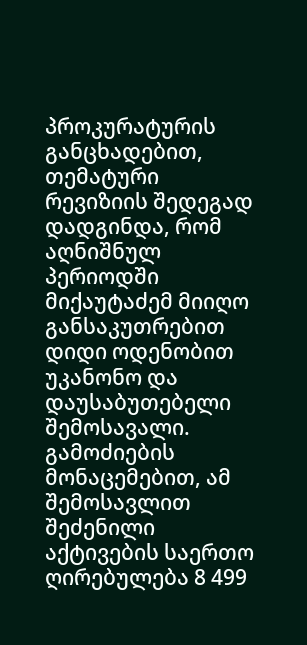პროკურატურის განცხადებით, თემატური რევიზიის შედეგად დადგინდა, რომ აღნიშნულ პერიოდში მიქაუტაძემ მიიღო განსაკუთრებით დიდი ოდენობით უკანონო და დაუსაბუთებელი შემოსავალი.
გამოძიების მონაცემებით, ამ შემოსავლით შეძენილი აქტივების საერთო ღირებულება 8 499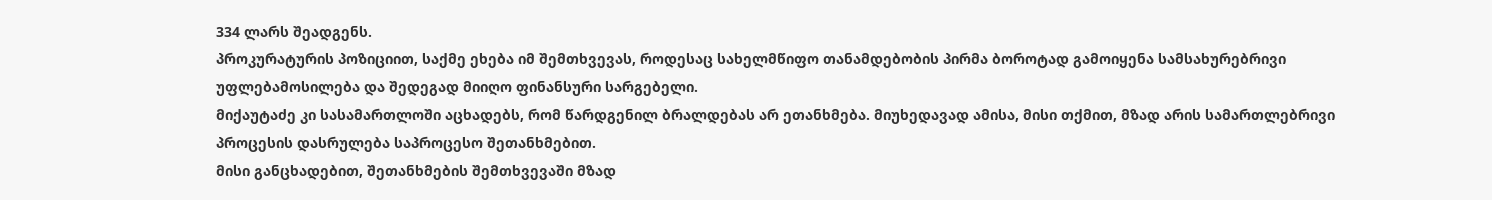334 ლარს შეადგენს.
პროკურატურის პოზიციით, საქმე ეხება იმ შემთხვევას, როდესაც სახელმწიფო თანამდებობის პირმა ბოროტად გამოიყენა სამსახურებრივი უფლებამოსილება და შედეგად მიიღო ფინანსური სარგებელი.
მიქაუტაძე კი სასამართლოში აცხადებს, რომ წარდგენილ ბრალდებას არ ეთანხმება. მიუხედავად ამისა, მისი თქმით, მზად არის სამართლებრივი პროცესის დასრულება საპროცესო შეთანხმებით.
მისი განცხადებით, შეთანხმების შემთხვევაში მზად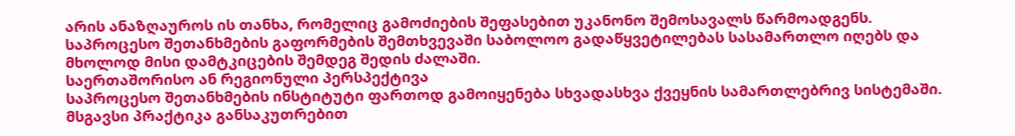არის ანაზღაუროს ის თანხა, რომელიც გამოძიების შეფასებით უკანონო შემოსავალს წარმოადგენს.
საპროცესო შეთანხმების გაფორმების შემთხვევაში საბოლოო გადაწყვეტილებას სასამართლო იღებს და მხოლოდ მისი დამტკიცების შემდეგ შედის ძალაში.
საერთაშორისო ან რეგიონული პერსპექტივა
საპროცესო შეთანხმების ინსტიტუტი ფართოდ გამოიყენება სხვადასხვა ქვეყნის სამართლებრივ სისტემაში. მსგავსი პრაქტიკა განსაკუთრებით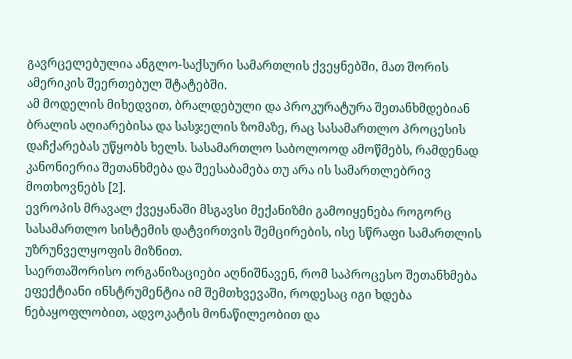გავრცელებულია ანგლო-საქსური სამართლის ქვეყნებში, მათ შორის ამერიკის შეერთებულ შტატებში.
ამ მოდელის მიხედვით, ბრალდებული და პროკურატურა შეთანხმდებიან ბრალის აღიარებისა და სასჯელის ზომაზე, რაც სასამართლო პროცესის დაჩქარებას უწყობს ხელს. სასამართლო საბოლოოდ ამოწმებს, რამდენად კანონიერია შეთანხმება და შეესაბამება თუ არა ის სამართლებრივ მოთხოვნებს [2].
ევროპის მრავალ ქვეყანაში მსგავსი მექანიზმი გამოიყენება როგორც სასამართლო სისტემის დატვირთვის შემცირების, ისე სწრაფი სამართლის უზრუნველყოფის მიზნით.
საერთაშორისო ორგანიზაციები აღნიშნავენ, რომ საპროცესო შეთანხმება ეფექტიანი ინსტრუმენტია იმ შემთხვევაში, როდესაც იგი ხდება ნებაყოფლობით, ადვოკატის მონაწილეობით და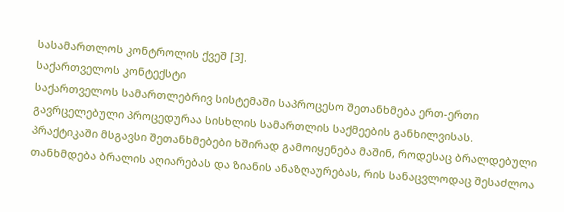სასამართლოს კონტროლის ქვეშ [3].
საქართველოს კონტექსტი
საქართველოს სამართლებრივ სისტემაში საპროცესო შეთანხმება ერთ-ერთი გავრცელებული პროცედურაა სისხლის სამართლის საქმეების განხილვისას.
პრაქტიკაში მსგავსი შეთანხმებები ხშირად გამოიყენება მაშინ, როდესაც ბრალდებული თანხმდება ბრალის აღიარებას და ზიანის ანაზღაურებას, რის სანაცვლოდაც შესაძლოა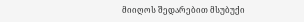მიიღოს შედარებით მსუბუქი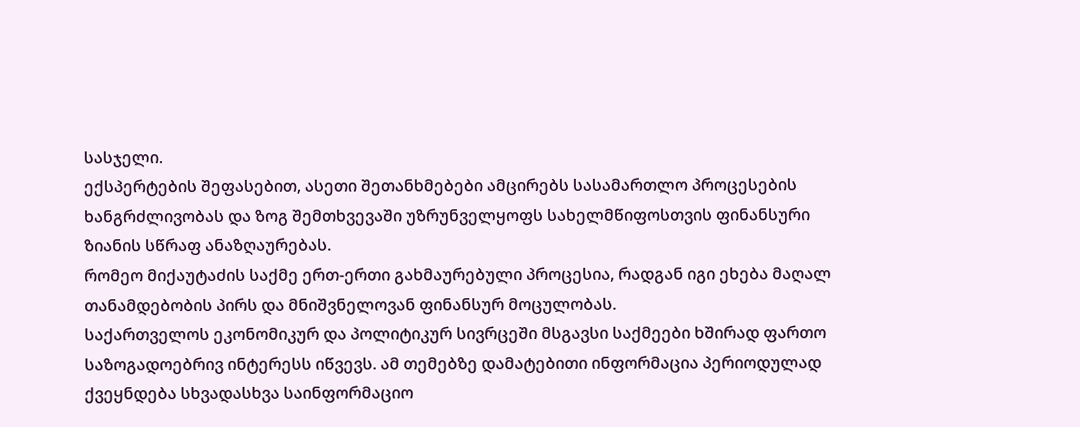სასჯელი.
ექსპერტების შეფასებით, ასეთი შეთანხმებები ამცირებს სასამართლო პროცესების ხანგრძლივობას და ზოგ შემთხვევაში უზრუნველყოფს სახელმწიფოსთვის ფინანსური ზიანის სწრაფ ანაზღაურებას.
რომეო მიქაუტაძის საქმე ერთ-ერთი გახმაურებული პროცესია, რადგან იგი ეხება მაღალ თანამდებობის პირს და მნიშვნელოვან ფინანსურ მოცულობას.
საქართველოს ეკონომიკურ და პოლიტიკურ სივრცეში მსგავსი საქმეები ხშირად ფართო საზოგადოებრივ ინტერესს იწვევს. ამ თემებზე დამატებითი ინფორმაცია პერიოდულად ქვეყნდება სხვადასხვა საინფორმაციო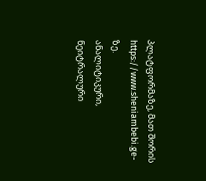პლატფორმაზე, მათ შორის https://www.sheniambebi.ge-ზე.
ანალიტიკური, ნეიტრალური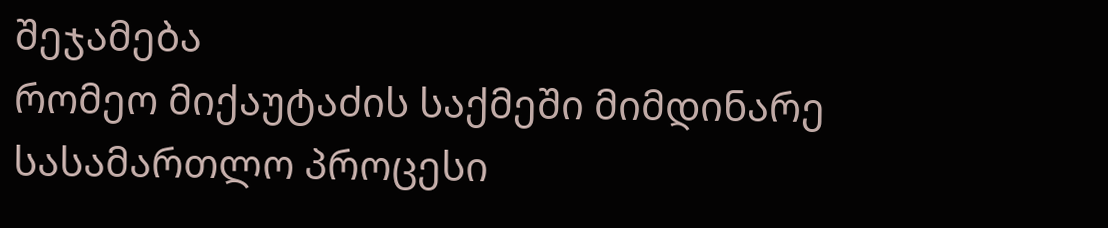შეჯამება
რომეო მიქაუტაძის საქმეში მიმდინარე სასამართლო პროცესი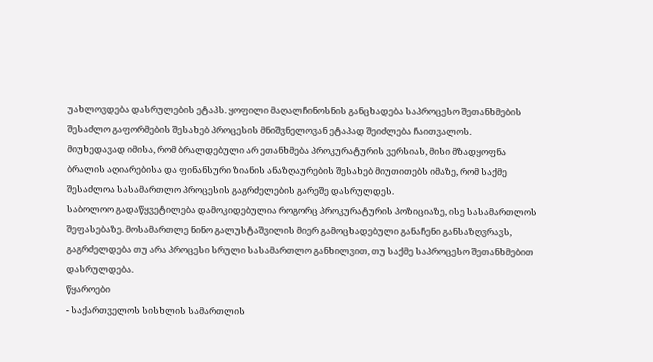უახლოვდება დასრულების ეტაპს. ყოფილი მაღალჩინოსნის განცხადება საპროცესო შეთანხმების შესაძლო გაფორმების შესახებ პროცესის მნიშვნელოვან ეტაპად შეიძლება ჩაითვალოს.
მიუხედავად იმისა, რომ ბრალდებული არ ეთანხმება პროკურატურის ვერსიას, მისი მზადყოფნა ბრალის აღიარებისა და ფინანსური ზიანის ანაზღაურების შესახებ მიუთითებს იმაზე, რომ საქმე შესაძლოა სასამართლო პროცესის გაგრძელების გარეშე დასრულდეს.
საბოლოო გადაწყვეტილება დამოკიდებულია როგორც პროკურატურის პოზიციაზე, ისე სასამართლოს შეფასებაზე. მოსამართლე ნინო გალუსტაშვილის მიერ გამოცხადებული განაჩენი განსაზღვრავს, გაგრძელდება თუ არა პროცესი სრული სასამართლო განხილვით, თუ საქმე საპროცესო შეთანხმებით დასრულდება.
წყაროები
- საქართველოს სისხლის სამართლის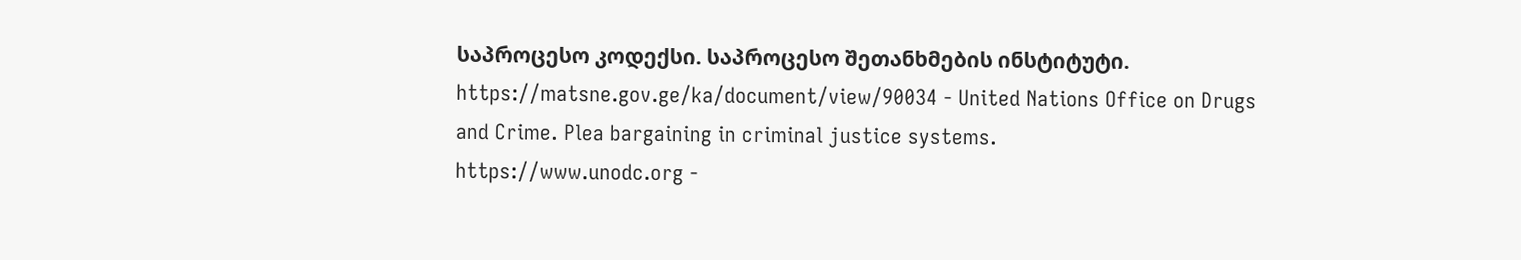საპროცესო კოდექსი. საპროცესო შეთანხმების ინსტიტუტი.
https://matsne.gov.ge/ka/document/view/90034 - United Nations Office on Drugs and Crime. Plea bargaining in criminal justice systems.
https://www.unodc.org -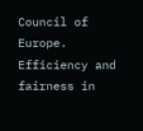Council of Europe. Efficiency and fairness in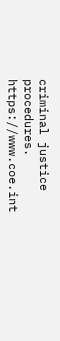criminal justice procedures.
https://www.coe.int